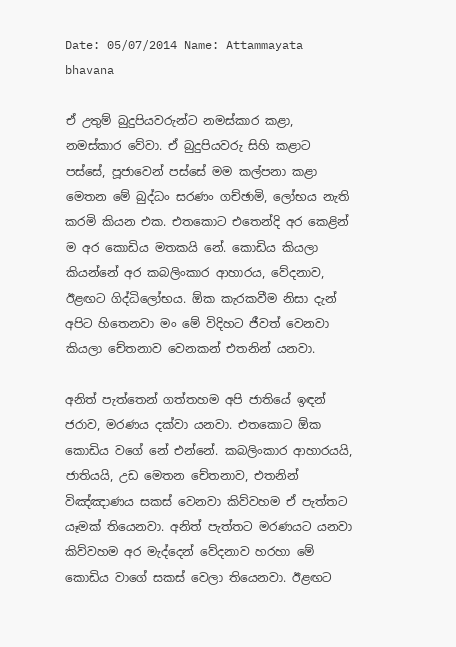Date: 05/07/2014 Name: Attammayata bhavana

ඒ උතුම් බුදුපියවරුන්ට නමස්කාර කළා, නමස්කාර වේවා. ඒ බුදුපියවරු සිහි කළාට පස්සේ, පූජාවෙන් පස්සේ මම කල්පනා කළා මෙතන මේ බුද්ධං සරණං ගච්ඡාමි, ලෝභය නැති කරමි කියන එක. එතකොට එතෙන්දි අර කෙළින් ම අර කොඩිය මතකයි නේ. කොඩිය කියලා කියන්නේ අර කබලිංකාර ආහාරය, වේදනාව, ඊළඟට ගිද්ධිලෝභය. ඕක කැරකවීම නිසා දැන් අපිට හිතෙනවා මං මේ විදිහට ජීවත් වෙනවා කියලා චේතනාව වෙනකන් එතනින් යනවා.

අනිත් පැත්තෙන් ගත්තහම අපි ජාතියේ ඉඳන් ජරාව, මරණය දක්වා යනවා. එතකොට ඕක කොඩිය වගේ නේ එන්නේ. කබලිංකාර ආහාරයයි, ජාතියයි, උඩ මෙතන චේතනාව, එතනින් විඤ්ඤාණය සකස් වෙනවා කිව්වහම ඒ පැත්තට යෑමක් තියෙනවා. අනිත් පැත්තට මරණයට යනවා කිව්වහම අර මැද්දෙන් වේදනාව හරහා මේ කොඩිය වාගේ සකස් වෙලා තියෙනවා. ඊළඟට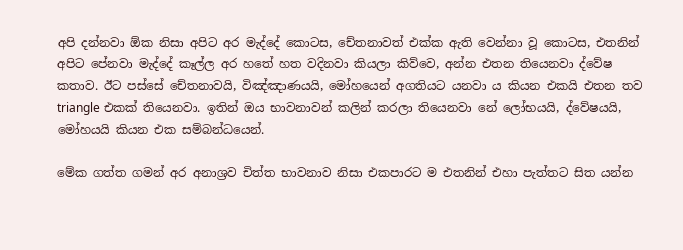අපි දන්නවා ඕක නිසා අපිට අර මැද්දේ කොටස, චේතනාවත් එක්ක ඇති වෙන්නා වූ කොටස, එතනින් අපිට පේනවා මැද්දේ කෑල්ල අර හතේ හත වදිනවා කියලා කිව්වෙ, අන්න එතන තියෙනවා ද්වේෂ කතාව. ඊට පස්සේ චේතනාවයි, විඤ්ඤාණයයි, මෝහයෙන් අගතියට යනවා ය කියන එකයි එතන තව triangle එකක් තියෙනවා. ඉතින් ඔය භාවනාවන් කලින් කරලා තියෙනවා නේ ලෝභයයි, ද්වේෂයයි, මෝහයයි කියන එක සම්බන්ධයෙන්.

මේක ගත්ත ගමන් අර අනාශ්‍රව චිත්ත භාවනාව නිසා එකපාරට ම එතනින් එහා පැත්තට සිත යන්න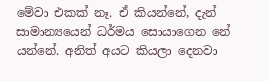මේවා එකක් නෑ. ඒ කියන්නේ, දැන් සාමාන්‍යයෙන් ධර්මය සොයාගෙන නේ යන්නේ. අනිත් අයට කියලා දෙනවා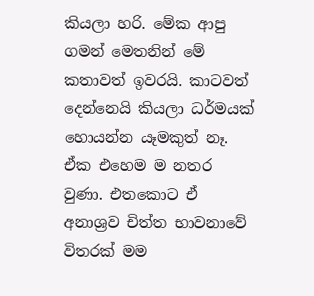කියලා හරි. මේක ආපු ගමන් මෙතනින් මේ කතාවත් ඉවරයි. කාටවත් දෙන්නෙයි කියලා ධර්මයක් හොයන්න යෑමකුත් නෑ. ඒක එහෙම ම නතර වුණා. එතකොට ඒ අනාශ්‍රව චිත්ත භාවනාවේ විතරක් මම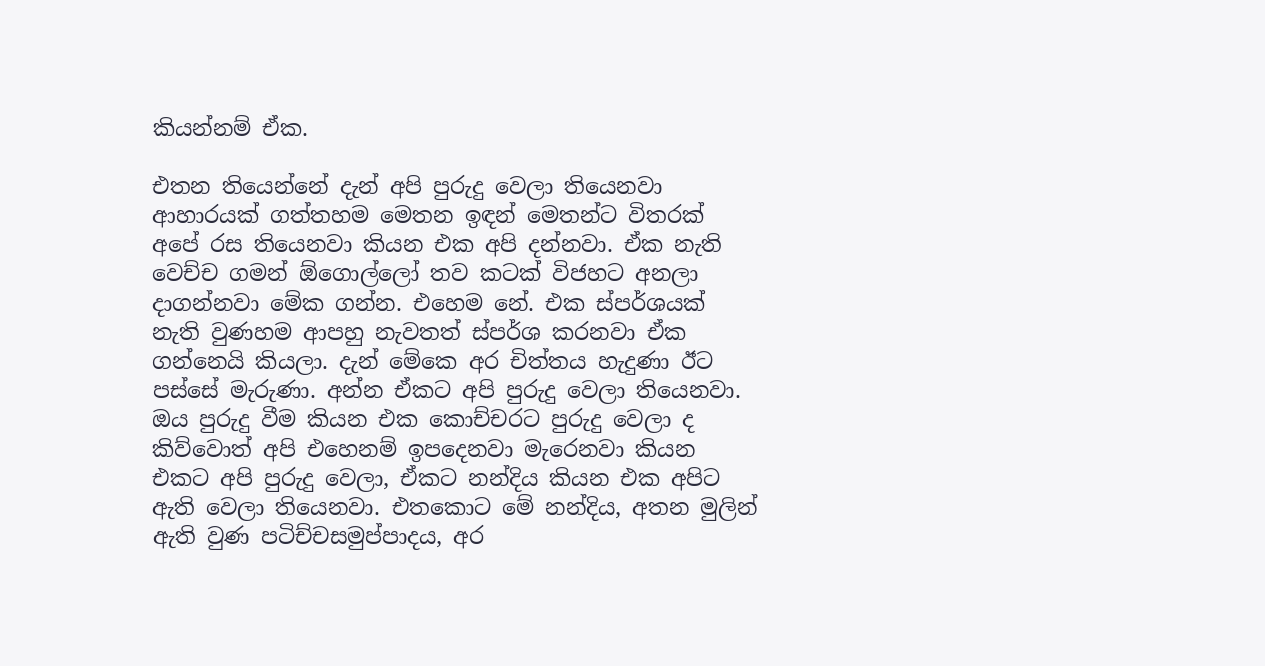කියන්නම් ඒක.

එතන තියෙන්නේ දැන් අපි පුරුදු වෙලා තියෙනවා ආහාරයක් ගත්තහම මෙතන ඉඳන් මෙතන්ට විතරක් අපේ රස තියෙනවා කියන එක අපි දන්නවා. ඒක නැති වෙච්ච ගමන් ඕගොල්ලෝ තව කටක් විජහට අනලා දාගන්නවා මේක ගන්න. එහෙම නේ. එක ස්පර්ශයක් නැති වුණහම ආපහු නැවතත් ස්පර්ශ කරනවා ඒක ගන්නෙයි කියලා. දැන් මේකෙ අර චිත්තය හැදුණා ඊට පස්සේ මැරුණා. අන්න ඒකට අපි පුරුදු වෙලා තියෙනවා. ඔය පුරුදු වීම කියන එක කොච්චරට පුරුදු වෙලා ද කිව්වොත් අපි එහෙනම් ඉපදෙනවා මැරෙනවා කියන එකට අපි පුරුදු වෙලා, ඒකට නන්දිය කියන එක අපිට ඇති වෙලා තියෙනවා. එතකොට මේ නන්දිය, අතන මුලින් ඇති වුණ පටිච්චසමුප්පාදය, අර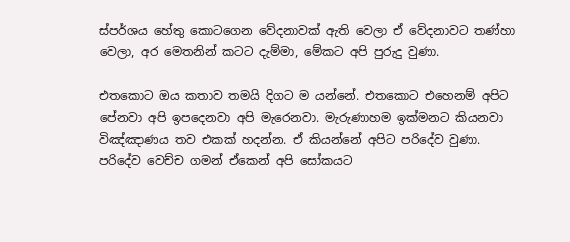ස්පර්ශය හේතු කොටගෙන වේදනාවක් ඇති වෙලා ඒ වේදනාවට තණ්හා වෙලා, අර මෙතනින් කටට දැම්මා, මේකට අපි පුරුදු වුණා.

එතකොට ඔය කතාව තමයි දිගට ම යන්නේ. එතකොට එහෙනම් අපිට පේනවා අපි ඉපදෙනවා අපි මැරෙනවා. මැරුණාහම ඉක්මනට කියනවා විඤ්ඤාණය තව එකක් හදන්න. ඒ කියන්නේ අපිට පරිදේව වුණා. පරිදේව වෙච්ච ගමන් ඒකෙන් අපි සෝකයට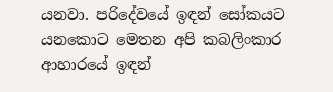යනවා. පරිදේවයේ ඉඳන් සෝකයට යනකොට මෙතන අපි කබලිංකාර ආහාරයේ ඉඳන්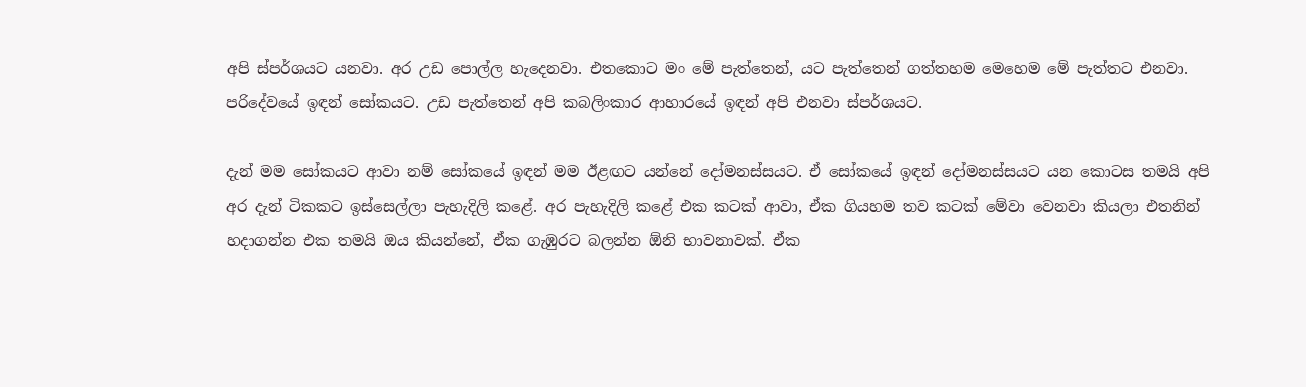අපි ස්පර්ශයට යනවා. අර උඩ පොල්ල හැදෙනවා. එතකොට මං මේ පැත්තෙන්, යට පැත්තෙන් ගත්තහම මෙහෙම මේ පැත්තට එනවා. පරිදේවයේ ඉඳන් සෝකයට. උඩ පැත්තෙන් අපි කබලිංකාර ආහාරයේ ඉඳන් අපි එනවා ස්පර්ශයට.

දැන් මම සෝකයට ආවා නම් සෝකයේ ඉඳන් මම ඊළඟට යන්නේ දෝමනස්සයට. ඒ සෝකයේ ඉඳන් දෝමනස්සයට යන කොටස තමයි අපි අර දැන් ටිකකට ඉස්සෙල්ලා පැහැදිලි කළේ. අර පැහැදිලි කළේ එක කටක් ආවා, ඒක ගියහම තව කටක් මේවා වෙනවා කියලා එතනින් හදාගන්න එක තමයි ඔය කියන්නේ, ඒක ගැඹුරට බලන්න ඕනි භාවනාවක්. ඒක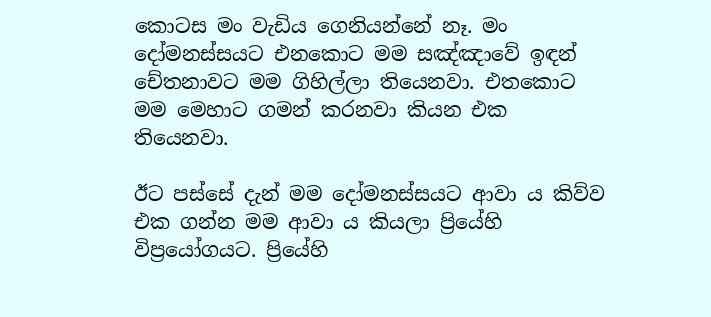කොටස මං වැඩිය ගෙනියන්නේ නෑ. මං දෝමනස්සයට එනකොට මම සඤ්ඤාවේ ඉඳන් චේතනාවට මම ගිහිල්ලා තියෙනවා. එතකොට මම මෙහාට ගමන් කරනවා කියන එක තියෙනවා.

ඊට පස්සේ දැන් මම දෝමනස්සයට ආවා ය කිව්ව එක ගන්න මම ආවා ය කියලා ප්‍රියේහි විප්‍රයෝගයට. ප්‍රියේහි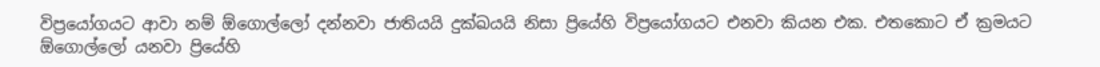විප්‍රයෝගයට ආවා නම් ඕගොල්ලෝ දන්නවා ජාතියයි දුක්ඛයයි නිසා ප්‍රියේහි විප්‍රයෝගයට එනවා කියන එක. එතකොට ඒ ක්‍රමයට ඕගොල්ලෝ යනවා ප්‍රියේහි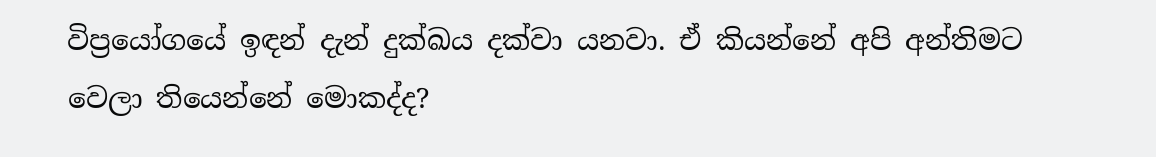විප්‍රයෝගයේ ඉඳන් දැන් දුක්ඛය දක්වා යනවා. ඒ කියන්නේ අපි අන්තිමට වෙලා තියෙන්නේ මොකද්ද?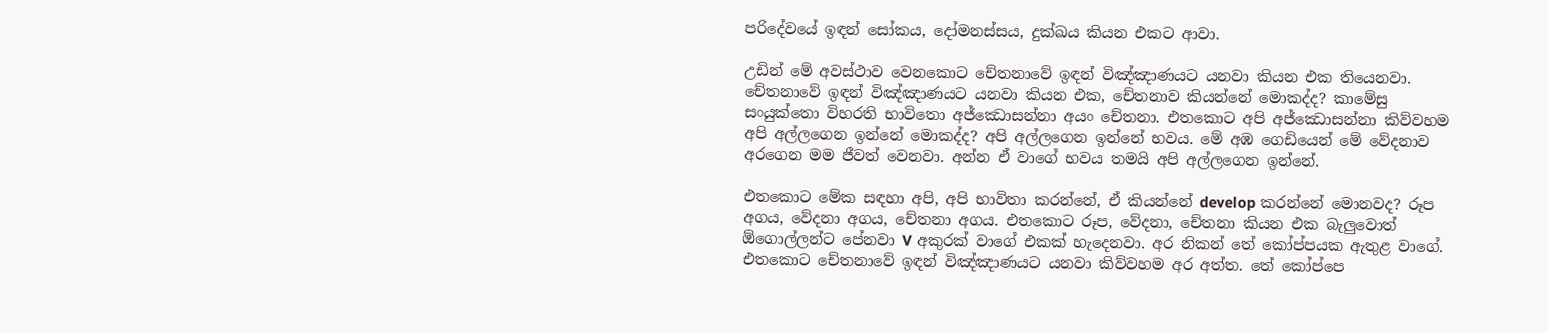පරිදේවයේ ඉඳන් සෝකය, දෝමනස්සය, දුක්ඛය කියන එකට ආවා.

උඩින් මේ අවස්ථාව වෙනකොට චේතනාවේ ඉඳන් විඤ්ඤාණයට යනවා කියන එක තියෙනවා. චේතනාවේ ඉඳන් විඤ්ඤාණයට යනවා කියන එක, චේතනාව කියන්නේ මොකද්ද? කාමේසු සංයුක්තො විහරති භාවිතො අජ්‌ඣොසන්‌නා අයං චේතනා. එතකොට අපි අජ්‌ඣොසන්‌නා කිව්වහම අපි අල්ලගෙන ඉන්නේ මොකද්ද? අපි අල්ලගෙන ඉන්නේ භවය. මේ අඹ ගෙඩියෙන් මේ වේදනාව අරගෙන මම ජීවත් වෙනවා. අන්න ඒ වාගේ භවය තමයි අපි අල්ලගෙන ඉන්නේ.

එතකොට මේක සඳහා අපි, අපි භාවිතා කරන්නේ, ඒ කියන්නේ develop කරන්නේ මොනවද? රූප අගය, වේදනා අගය, චේතනා අගය. එතකොට රූප, වේදනා, චේතනා කියන එක බැලුවොත් ඕගොල්ලන්ට පේනවා V අකුරක් වාගේ එකක් හැදෙනවා. අර නිකන් තේ කෝප්පයක ඇතුළ වාගේ. එතකොට චේතනාවේ ඉඳන් විඤ්ඤාණයට යනවා කිව්වහම අර අත්ත. තේ කෝප්පෙ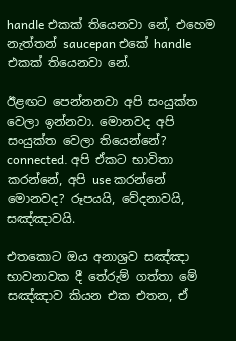handle එකක් තියෙනවා නේ, එහෙම නැත්තන් saucepan එකේ handle එකක් තියෙනවා නේ.

ඊළඟට පෙන්නනවා අපි සංයුක්ත වෙලා ඉන්නවා. මොනවද අපි සංයුක්ත වෙලා තියෙන්නේ? connected. අපි ඒකට භාවිතා කරන්නේ, අපි use කරන්නේ මොනවද? රූපයයි, වේදනාවයි, සඤ්ඤාවයි.

එතකොට ඔය අනාශ්‍රව සඤ්ඤා භාවනාවක දී තේරුම් ගත්තා මේ සඤ්ඤාව කියන එක එතන, ඒ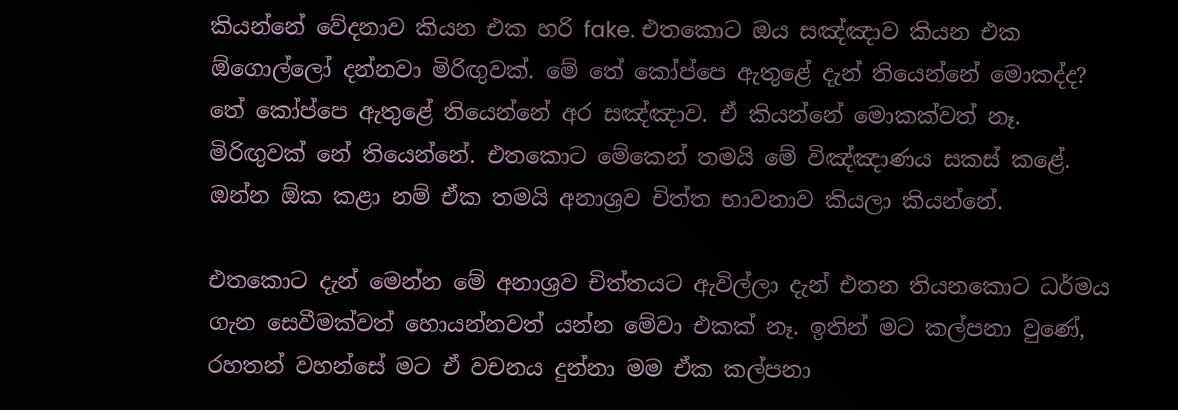කියන්නේ වේදනාව කියන එක හරි fake. එතකොට ඔය සඤ්ඤාව කියන එක ඕගොල්ලෝ දන්නවා මිරිඟුවක්. මේ තේ කෝප්පෙ ඇතුළේ දැන් තියෙන්නේ මොකද්ද? තේ කෝප්පෙ ඇතුළේ තියෙන්නේ අර සඤ්ඤාව. ඒ කියන්නේ මොකක්වත් නෑ. මිරිඟුවක් නේ තියෙන්නේ. එතකොට මේකෙන් තමයි මේ විඤ්ඤාණය සකස් කළේ. ඔන්න ඕක කළා නම් ඒක තමයි අනාශ්‍රව චිත්ත භාවනාව කියලා කියන්නේ.

එතකොට දැන් මෙන්න මේ අනාශ්‍රව චිත්තයට ඇවිල්ලා දැන් එතන තියනකොට ධර්මය ගැන සෙවීමක්වත් හොයන්නවත් යන්න මේවා එකක් නෑ. ඉතින් මට කල්පනා වුණේ, රහතන් වහන්සේ මට ඒ වචනය දුන්නා මම ඒක කල්පනා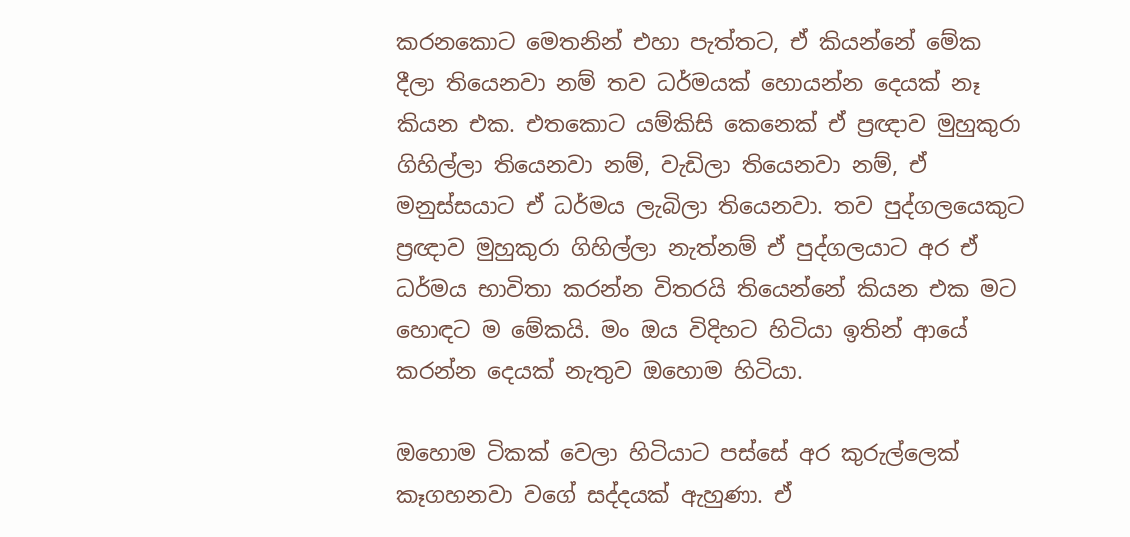කරනකොට මෙතනින් එහා පැත්තට, ඒ කියන්නේ මේක දීලා තියෙනවා නම් තව ධර්මයක් හොයන්න දෙයක් නෑ කියන එක. එතකොට යම්කිසි කෙනෙක් ඒ ප්‍රඥාව මුහුකුරා ගිහිල්ලා තියෙනවා නම්, වැඩිලා තියෙනවා නම්, ඒ මනුස්සයාට ඒ ධර්මය ලැබිලා තියෙනවා. තව පුද්ගලයෙකුට ප්‍රඥාව මුහුකුරා ගිහිල්ලා නැත්නම් ඒ පුද්ගලයාට අර ඒ ධර්මය භාවිතා කරන්න විතරයි තියෙන්නේ කියන එක මට හොඳට ම මේකයි. මං ඔය විදිහට හිටියා ඉතින් ආයේ කරන්න දෙයක් නැතුව ඔහොම හිටියා.

ඔහොම ටිකක් වෙලා හිටියාට පස්සේ අර කුරුල්ලෙක් කෑගහනවා වගේ සද්දයක් ඇහුණා. ඒ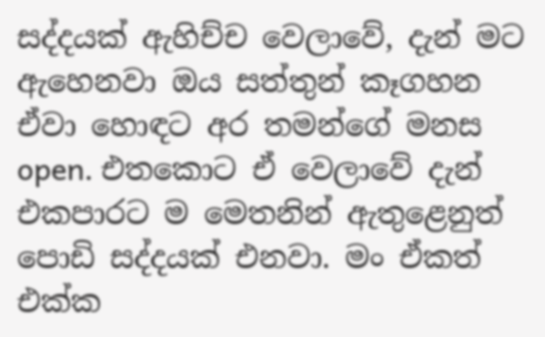සද්දයක් ඇහිච්ච වෙලාවේ, දැන් මට ඇහෙනවා ඔය සත්තුන් කෑගහන ඒවා හොඳට අර තමන්ගේ මනස open. එතකොට ඒ වෙලාවේ දැන් එකපාරට ම මෙතනින් ඇතුළෙනුත් පොඩි සද්දයක් එනවා. මං ඒකත් එක්ක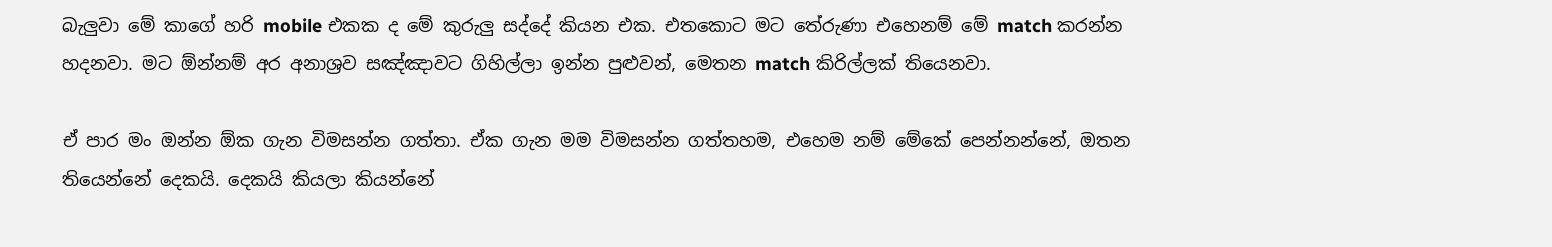බැලුවා මේ කාගේ හරි mobile එකක ද මේ කුරුලු සද්දේ කියන එක. එතකොට මට තේරුණා එහෙනම් මේ match කරන්න හදනවා. මට ඕන්නම් අර අනාශ්‍රව සඤ්ඤාවට ගිහිල්ලා ඉන්න පුළුවන්, මෙතන match කිරිල්ලක් තියෙනවා.

ඒ පාර මං ඔන්න ඕක ගැන විමසන්න ගත්තා. ඒක ගැන මම විමසන්න ගත්තහම, එහෙම නම් මේකේ පෙන්නන්නේ, ඔතන තියෙන්නේ දෙකයි. දෙකයි කියලා කියන්නේ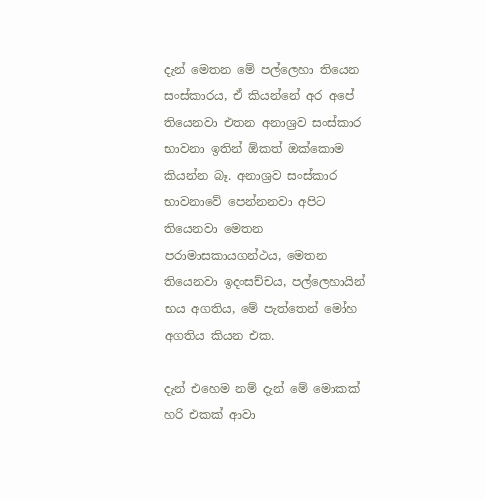දැන් මෙතන මේ පල්ලෙහා තියෙන සංස්කාරය, ඒ කියන්නේ අර අපේ තියෙනවා එතන අනාශ්‍රව සංස්කාර භාවනා ඉතින් ඕකත් ඔක්කොම කියන්න බෑ. අනාශ්‍රව සංස්කාර භාවනාවේ පෙන්නනවා අපිට තියෙනවා මෙතන පරාමාසකායගන්ථය, මෙතන තියෙනවා ඉදංසච්චය, පල්ලෙහායින් භය අගතිය, මේ පැත්තෙන් මෝහ අගතිය කියන එක.

දැන් එහෙම නම් දැන් මේ මොකක් හරි එකක් ආවා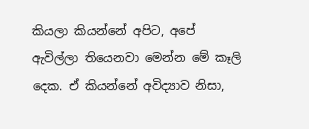කියලා කියන්නේ අපිට, අපේ ඇවිල්ලා තියෙනවා මෙන්න මේ කෑලි දෙක. ඒ කියන්නේ අවිද්‍යාව නිසා,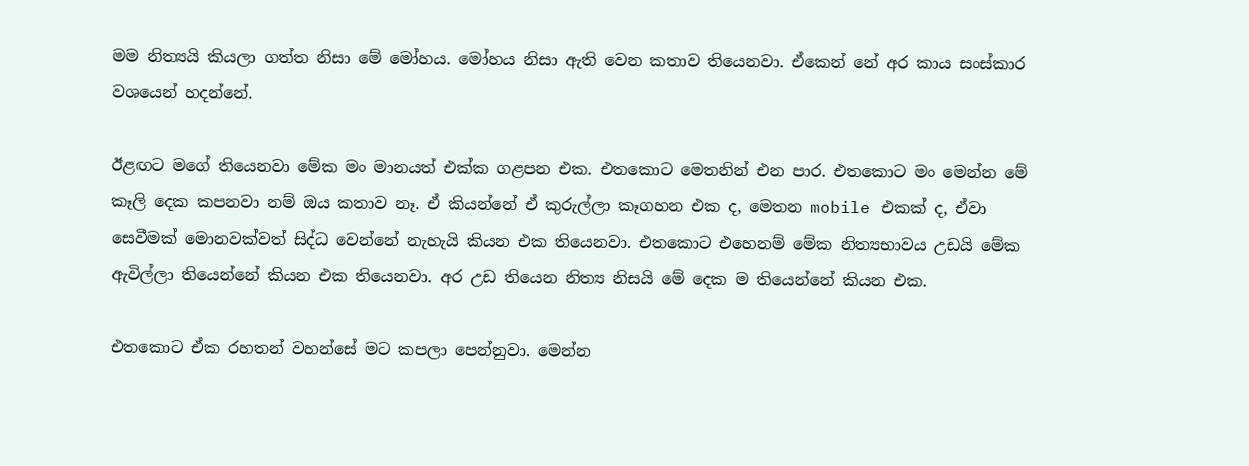මම නිත්‍යයි කියලා ගත්ත නිසා මේ මෝහය. මෝහය නිසා ඇති වෙන කතාව තියෙනවා. ඒකෙන් නේ අර කාය සංස්කාර වශයෙන් හදන්නේ.

ඊළඟට මගේ තියෙනවා මේක මං මානයත් එක්ක ගළපන එක. එතකොට මෙතනින් එන පාර. එතකොට මං මෙන්න මේ කෑලි දෙක කපනවා නම් ඔය කතාව නෑ. ඒ කියන්නේ ඒ කුරුල්ලා කෑගහන එක ද, මෙතන mobile එකක් ද, ඒවා සෙවීමක් මොනවක්වත් සිද්ධ වෙන්නේ නැහැයි කියන එක තියෙනවා. එතකොට එහෙනම් මේක නිත්‍යභාවය උඩයි මේක ඇවිල්ලා තියෙන්නේ කියන එක තියෙනවා. අර උඩ තියෙන නිත්‍ය නිසයි මේ දෙක ම තියෙන්නේ කියන එක.

එතකොට ඒක රහතන් වහන්සේ මට කපලා පෙන්නුවා. මෙන්න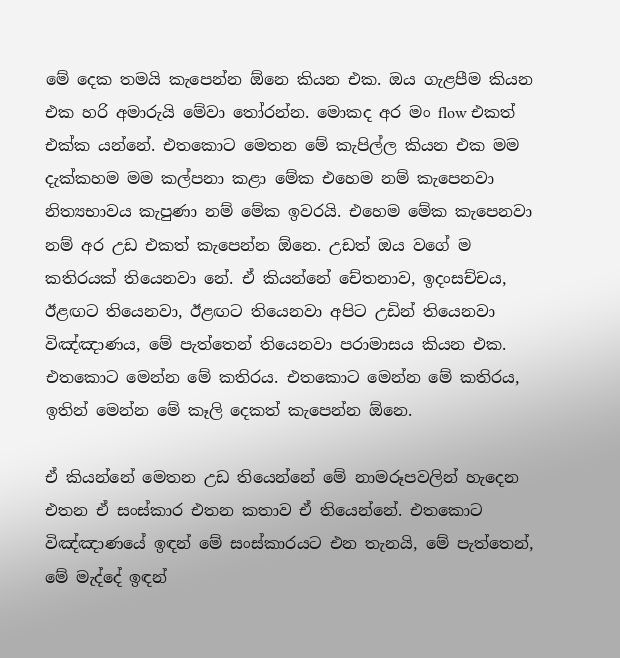මේ දෙක තමයි කැපෙන්න ඕනෙ කියන එක. ඔය ගැළපීම කියන එක හරි අමාරුයි මේවා තෝරන්න. මොකද අර මං flow එකත් එක්ක යන්නේ. එතකොට මෙතන මේ කැපිල්ල කියන එක මම දැක්කහම මම කල්පනා කළා මේක එහෙම නම් කැපෙනවා නිත්‍යභාවය කැපුණා නම් මේක ඉවරයි. එහෙම මේක කැපෙනවා නම් අර උඩ එකත් කැපෙන්න ඕනෙ. උඩත් ඔය වගේ ම කතිරයක් තියෙනවා නේ. ඒ කියන්නේ චේතනාව, ඉදංසච්චය, ඊළඟට තියෙනවා, ඊළඟට තියෙනවා අපිට උඩින් තියෙනවා විඤ්ඤාණය, මේ පැත්තෙන් තියෙනවා පරාමාසය කියන එක. එතකොට මෙන්න මේ කතිරය. එතකොට මෙන්න මේ කතිරය, ඉතින් මෙන්න මේ කෑලි දෙකත් කැපෙන්න ඕනෙ.

ඒ කියන්නේ මෙතන උඩ තියෙන්නේ මේ නාමරූපවලින් හැදෙන එතන ඒ සංස්කාර එතන කතාව ඒ තියෙන්නේ. එතකොට විඤ්ඤාණයේ ඉඳන් මේ සංස්කාරයට එන තැනයි, මේ පැත්තෙන්, මේ මැද්දේ ඉඳන්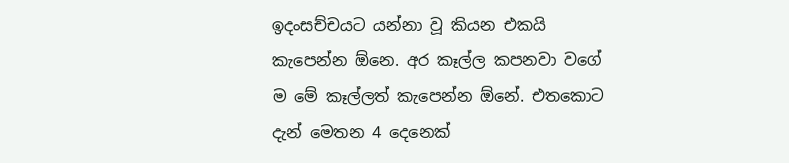ඉදංසච්චයට යන්නා වූ කියන එකයි කැපෙන්න ඕනෙ. අර කෑල්ල කපනවා වගේ ම මේ කෑල්ලත් කැපෙන්න ඕනේ. එතකොට දැන් මෙතන 4 දෙනෙක්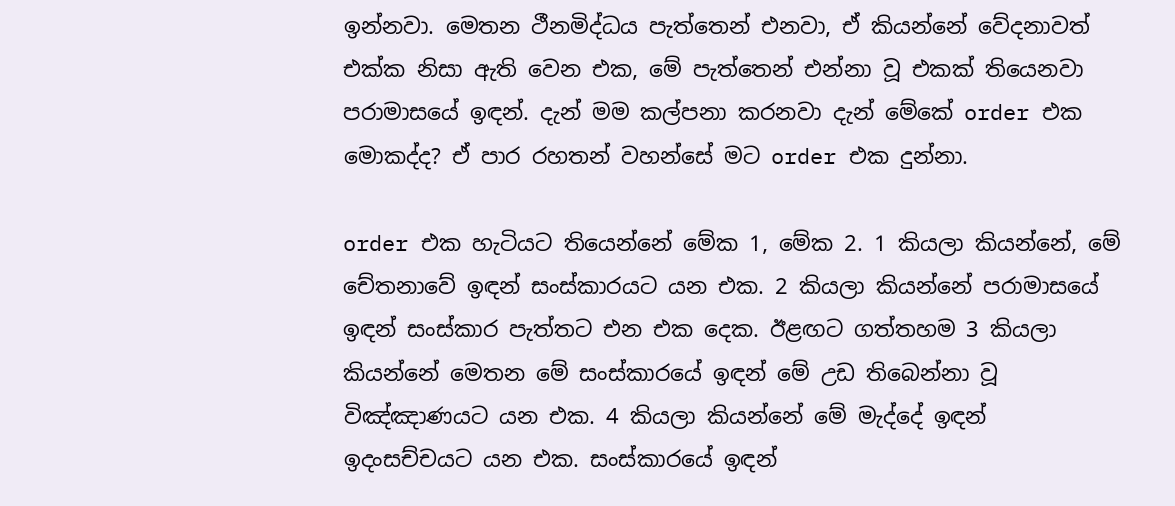ඉන්නවා. මෙතන ථීනමිද්ධය පැත්තෙන් එනවා, ඒ කියන්නේ වේදනාවත් එක්ක නිසා ඇති වෙන එක, මේ පැත්තෙන් එන්නා වූ එකක් තියෙනවා පරාමාසයේ ඉඳන්. දැන් මම කල්පනා කරනවා දැන් මේකේ order එක මොකද්ද? ඒ පාර රහතන් වහන්සේ මට order එක දුන්නා.

order එක හැටියට තියෙන්නේ මේක 1, මේක 2. 1 කියලා කියන්නේ, මේ චේතනාවේ ඉඳන් සංස්කාරයට යන එක. 2 කියලා කියන්නේ පරාමාසයේ ඉඳන් සංස්කාර පැත්තට එන එක දෙක. ඊළඟට ගත්තහම 3 කියලා කියන්නේ මෙතන මේ සංස්කාරයේ ඉඳන් මේ උඩ තිබෙන්නා වූ විඤ්ඤාණයට යන එක. 4 කියලා කියන්නේ මේ මැද්දේ ඉඳන් ඉදංසච්චයට යන එක. සංස්කාරයේ ඉඳන්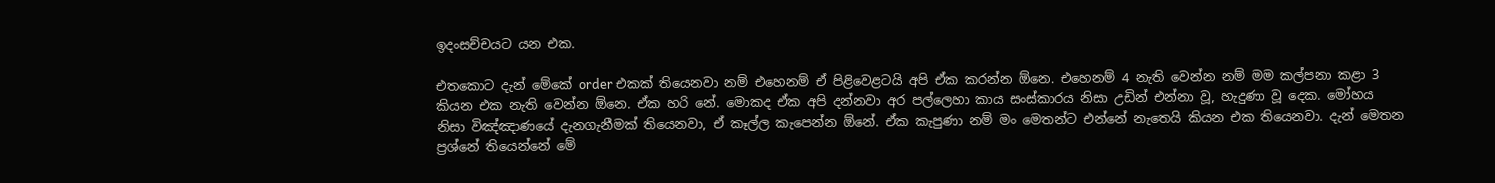ඉදංසච්චයට යන එක.

එතකොට දැන් මේකේ order එකක් තියෙනවා නම් එහෙනම් ඒ පිළිවෙළටයි අපි ඒක කරන්න ඕනෙ. එහෙනම් 4 නැති වෙන්න නම් මම කල්පනා කළා 3 කියන එක නැති වෙන්න ඕනෙ. ඒක හරි නේ. මොකද ඒක අපි දන්නවා අර පල්ලෙහා කාය සංස්කාරය නිසා උඩින් එන්නා වූ, හැදුණා වූ දෙක. මෝහය නිසා විඤ්ඤාණයේ දැනගැනීමක් තියෙනවා, ඒ කෑල්ල කැපෙන්න ඕනේ. ඒක කැපුණා නම් මං මෙතන්ට එන්නේ නැතෙයි කියන එක තියෙනවා. දැන් මෙතන ප්‍රශ්නේ තියෙන්නේ මේ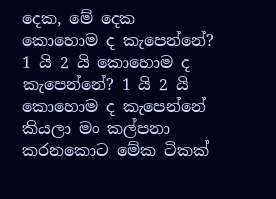දෙක, මේ දෙක කොහොම ද කැපෙන්නේ? 1 යි 2 යි කොහොම ද කැපෙන්නේ? 1 යි 2 යි කොහොම ද කැපෙන්නේ කියලා මං කල්පනා කරනකොට මේක ටිකක්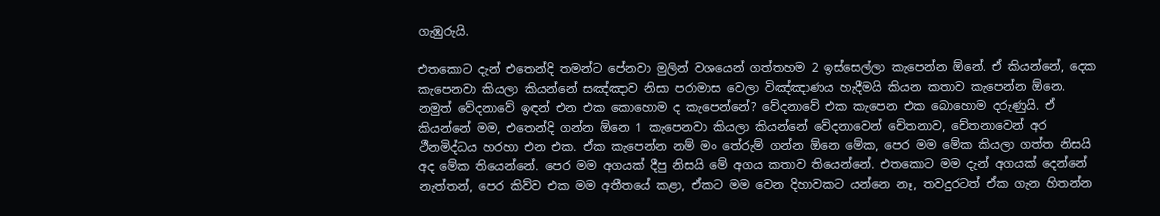ගැඹුරුයි.

එතකොට දැන් එතෙන්දි තමන්ට පේනවා මුලින් වශයෙන් ගත්තහම 2 ඉස්සෙල්ලා කැපෙන්න ඕනේ. ඒ කියන්නේ, දෙක කැපෙනවා කියලා කියන්නේ සඤ්ඤාව නිසා පරාමාස වෙලා විඤ්ඤාණය හැදීමයි කියන කතාව කැපෙන්න ඕනෙ. නමුත් වේදනාවේ ඉඳන් එන එක කොහොම ද කැපෙන්නේ? වේදනාවේ එක කැපෙන එක බොහොම දරුණුයි. ඒ කියන්නේ මම, එතෙන්දි ගන්න ඕනෙ 1 කැපෙනවා කියලා කියන්නේ වේදනාවෙන් චේතනාව, චේතනාවෙන් අර ථීනමිද්ධය හරහා එන එක. ඒක කැපෙන්න නම් මං තේරුම් ගන්න ඕනෙ මේක, පෙර මම මේක කියලා ගත්ත නිසයි අද මේක තියෙන්නේ. පෙර මම අගයක් දීපු නිසයි මේ අගය කතාව තියෙන්නේ. එතකොට මම දැන් අගයක් දෙන්නේ නැත්තන්, පෙර කිව්ව එක මම අතීතයේ කළා, ඒකට මම වෙන දිහාවකට යන්නෙ නෑ, තවදුරටත් ඒක ගැන හිතන්න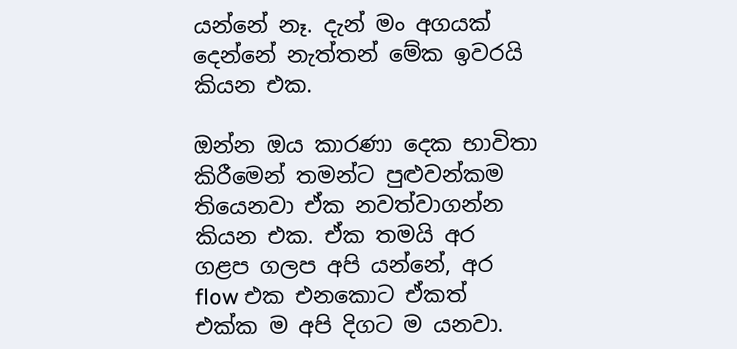යන්නේ නෑ. දැන් මං අගයක් දෙන්නේ නැත්තන් මේක ඉවරයි කියන එක.

ඔන්න ඔය කාරණා දෙක භාවිතා කිරීමෙන් තමන්ට පුළුවන්කම තියෙනවා ඒක නවත්වාගන්න කියන එක. ඒක තමයි අර ගළප ගලප අපි යන්නේ, අර flow එක එනකොට ඒකත් එක්ක ම අපි දිගට ම යනවා.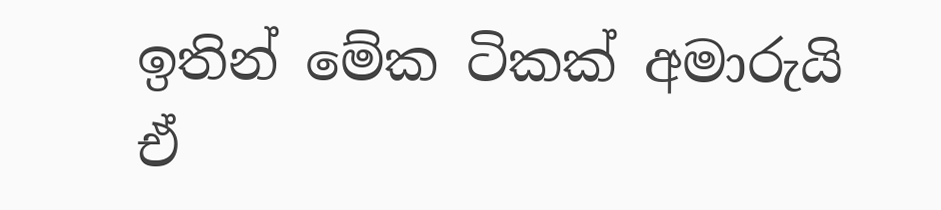ඉතින් මේක ටිකක් අමාරුයි ඒ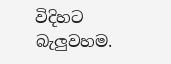විදිහට බැලුවහම.